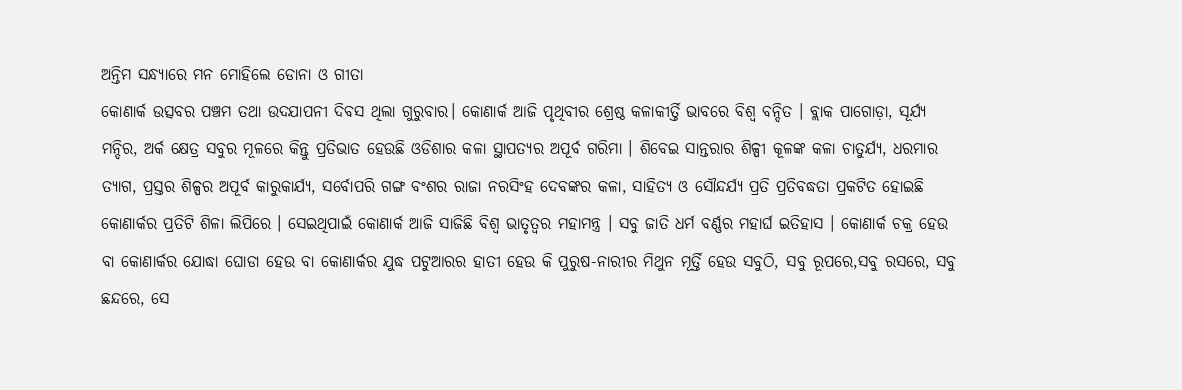ଅନ୍ତିମ ସନ୍ଧ୍ୟାରେ ମନ ମୋହିଲେ ଡୋନା ଓ ଗୀତା
କୋଣାର୍କ ଉତ୍ସବର ପଞ୍ଚମ ତଥା ଉଦଯାପନୀ ଦିବସ ଥିଲା ଗୁରୁବାର। କୋଣାର୍କ ଆଜି ପୃଥିବୀର ଶ୍ରେଷ୍ଠ କଳାକୀର୍ତ୍ତି ଭାବରେ ବିଶ୍ଵ ବନ୍ଦିତ । ବ୍ଲାକ ପାଗୋଡ଼ା, ସୂର୍ଯ୍ୟ ମନ୍ଦିର, ଅର୍କ କ୍ଷେତ୍ର ସବୁର ମୂଳରେ କିନ୍ତୁ ପ୍ରତିଭାତ ହେଉଛି ଓଡିଶାର କଳା ସ୍ଥାପତ୍ୟର ଅପୂର୍ବ ଗରିମା । ଶିବେଇ ସାନ୍ତରାର ଶିଳ୍ପୀ କୂଳଙ୍କ କଳା ଚାତୁର୍ଯ୍ୟ, ଧରମାର ତ୍ୟାଗ, ପ୍ରସ୍ତର ଶିଳ୍ପର ଅପୂର୍ବ କାରୁକାର୍ଯ୍ୟ, ସର୍ବୋପରି ଗଙ୍ଗ ବଂଶର ରାଜା ନରସିଂହ ଦେବଙ୍କର କଳା, ସାହିତ୍ୟ ଓ ସୌନ୍ଦର୍ଯ୍ୟ ପ୍ରତି ପ୍ରତିବଦ୍ଧତା ପ୍ରକଟିତ ହୋଇଛି କୋଣାର୍କର ପ୍ରତିଟି ଶିଳା ଲିପିରେ । ସେଇଥିପାଇଁ କୋଣାର୍କ ଆଜି ସାଜିଛି ବିଶ୍ଵ ଭାତୃତ୍ୱର ମହାମନ୍ତ୍ର । ସବୁ ଜାତି ଧର୍ମ ବର୍ଣ୍ଣର ମହାର୍ଘ ଇତିହାସ । କୋଣାର୍କ ଚକ୍ର ହେଉ ବା କୋଣାର୍କର ଯୋଦ୍ଧା ଘୋଡା ହେଉ ବା କୋଣାର୍କର ଯୁଦ୍ଧ ପଟୁଆରର ହାତୀ ହେଉ କି ପୁରୁଷ-ନାରୀର ମିଥୁନ ମୂର୍ତ୍ତି ହେଉ ସବୁଠି, ସବୁ ରୂପରେ,ସବୁ ରସରେ, ସବୁ ଛନ୍ଦରେ, ସେ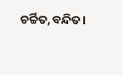ଚର୍ଚ୍ଚିତ,ବନ୍ଦିତ।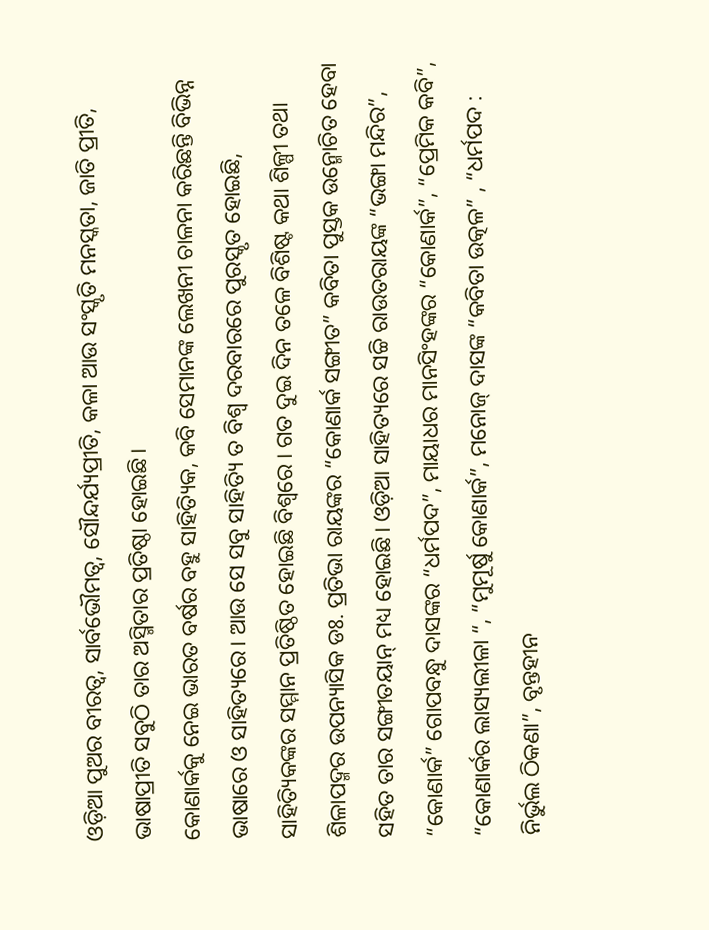ଓଡ଼ିଆ ପୁଅର ବୀରତ୍ୱ, ସାର୍ବଭୌମତ୍ୱ, ସୌନ୍ଦର୍ଯ୍ୟପ୍ରୀତି, କଳା ଆଉ ସଂସ୍କୃତି ମନସ୍କତା, ଜାତି ପ୍ରୀତି, ଭାଷାପ୍ରୀତି ସବୁଠି ତାର ଅସ୍ମିତାର ପ୍ରତିଷ୍ଠା ହୋଇଛି।
କୋଣାର୍କକୁ ନେଇ ଭାରତ ବର୍ଷର ବହୁ ସାହିତ୍ୟିକ, କବି ସେମାନଙ୍କ ଲେଖନୀ ଚାଳନା କରିଛନ୍ତି ବିଭିନ୍ନ ଭାଷାରେ ଓ ସାହିତ୍ୟରେ। ଆଉ ସେ ସବୁ ସାହିତ୍ୟି ତ ବିଶ୍ଵ ଦରବାରରେ ପୁରସ୍କୃତ ହୋଇଛି, ସାହିତ୍ୟିକଙ୍କର ସମ୍ମାନ ପ୍ରତିଷ୍ଠିତ ହୋଇଛି ବିଶ୍ଵରେ । ଗତ ଦୁଇ ଦିନ ତଳେ ବିଶିଷ୍ଟ କଥା ଶିଳ୍ପୀ ତଥା ଶିଳାପଦ୍ମର ଉପନ୍ୟାସିକ ଡଃ. ପ୍ରତିଭା ରାୟଙ୍କର “କୋଣାର୍କ ସଙ୍ଗୀତ” କବିତା ପୁସ୍ତକ ଉନ୍ମୋଚିତ ହେବା ସହିତ ତାର ସଙ୍ଗୀତୟାନ୍ ମଧ୍ୟ ହୋଇଛି। ଓଡ଼ିଆ ସାହିତ୍ୟରେ ସଚ୍ଚି ରାଉତରାୟଙ୍କ “ଭଙ୍ଗା ମନ୍ଦିର”, “କୋଣାର୍କ” ଗୋପବନ୍ଧୁ ଦାସଙ୍କର “ଧର୍ମପଦ”, ମାୟାଧର ମାନସିଂହଙ୍କର “କୋଣାର୍କ”, “ପ୍ରେମିକ କବି”, “କୋଣାର୍କର ଲାସ୍ୟଲୀଳା “, “ମୁମୂର୍ଷୁ କୋଣାର୍କ”, ମନୋଜ୍ ଦାସଙ୍କ “କବିତା ଉତ୍କଳ” , “ଧର୍ମପଦ : ନିର୍ଭୁଲ ଠିକଣା”, ବୃନ୍ତହୀନ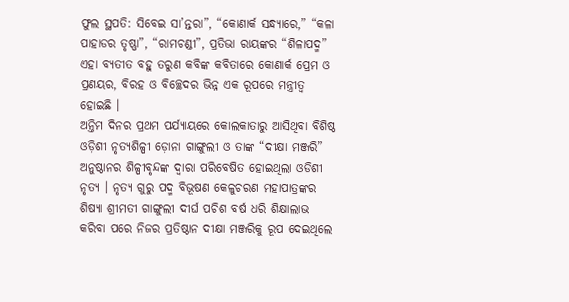ଫୁଲ ସ୍ଥପତି: ସିବେଇ ସା’ନ୍ତରା”, “କୋଣାର୍କ ସନ୍ଧ୍ୟାରେ,” “କଳା ପାହାଡର ତୃଷ୍ଣା”, “ରାମଚଣ୍ଡୀ”, ପ୍ରତିଭା ରାୟଙ୍କର “ଶିଳାପଦ୍ମ” ଏହା ବ୍ୟତୀତ ବହୁ ତରୁଣ କବିଙ୍କ କବିତାରେ କୋଣାର୍କ ପ୍ରେମ ଓ ପ୍ରଣୟର, ବିରହ ଓ ବିଚ୍ଛେଦର ଭିନ୍ନ ଏକ ରୂପରେ ମନ୍ତ୍ରୀତ୍ୱ ହୋଇଛି ।
ଅନ୍ତିମ ଦିନର ପ୍ରଥମ ପର୍ଯ୍ୟାୟରେ କୋଲକାତାରୁ ଆସିଥିବା ବିଶିଷ୍ଠ ଓଡ଼ିଶୀ ନୃତ୍ୟଶିଳ୍ପୀ ଡ଼ୋନା ଗାଙ୍ଗୁଲୀ ଓ ତାଙ୍କ “ଦୀକ୍ଷା ମଞ୍ଜରି” ଅନୁଷ୍ଠାନର ଶିଳ୍ପୀବୃନ୍ଦଙ୍କ ଦ୍ଵାରା ପରିବେଷିତ ହୋଇଥିଲା ଓଡିଶୀ ନୃତ୍ୟ । ନୃତ୍ୟ ଗୁରୁ ପଦ୍ମ ବିଭୂଷଣ କେଳୁଚରଣ ମହାପାତ୍ରଙ୍କର ଶିଷ୍ୟା ଶ୍ରୀମତୀ ଗାଙ୍ଗୁଲୀ ଦୀର୍ଘ ପଚିଶ ବର୍ଷ ଧରି ଶିକ୍ଷାଲାଭ କରିବା ପରେ ନିଜର ପ୍ରତିଷ୍ଠାନ ଦୀକ୍ଷା ମଞ୍ଜରିକୁ ରୂପ ଦେଇଥିଲେ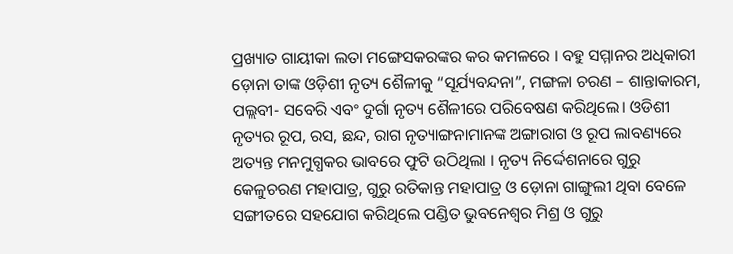ପ୍ରଖ୍ୟାତ ଗାୟୀକା ଲତା ମଙ୍ଗେସକରଙ୍କର କର କମଳରେ । ବହୁ ସମ୍ମାନର ଅଧିକାରୀ ଡ଼ୋନା ତାଙ୍କ ଓଡ଼ିଶୀ ନୃତ୍ୟ ଶୈଳୀକୁ “ସୂର୍ଯ୍ୟବନ୍ଦନା”, ମଙ୍ଗଳା ଚରଣ – ଶାନ୍ତାକାରମ, ପଲ୍ଲବୀ- ସବେରି ଏବଂ ଦୁର୍ଗା ନୃତ୍ୟ ଶୈଳୀରେ ପରିବେଷଣ କରିଥିଲେ। ଓଡିଶୀ ନୃତ୍ୟର ରୂପ, ରସ, ଛନ୍ଦ, ରାଗ ନୃତ୍ୟାଙ୍ଗନାମାନଙ୍କ ଅଙ୍ଗାରାଗ ଓ ରୂପ ଲାବଣ୍ୟରେ ଅତ୍ୟନ୍ତ ମନମୁଗ୍ଧକର ଭାବରେ ଫୁଟି ଉଠିଥିଲା । ନୃତ୍ୟ ନିର୍ଦ୍ଦେଶନାରେ ଗୁରୁ କେଳୁଚରଣ ମହାପାତ୍ର, ଗୁରୁ ରତିକାନ୍ତ ମହାପାତ୍ର ଓ ଡ଼ୋନା ଗାଙ୍ଗୁଲୀ ଥିବା ବେଳେ ସଙ୍ଗୀତରେ ସହଯୋଗ କରିଥିଲେ ପଣ୍ଡିତ ଭୁବନେଶ୍ଵର ମିଶ୍ର ଓ ଗୁରୁ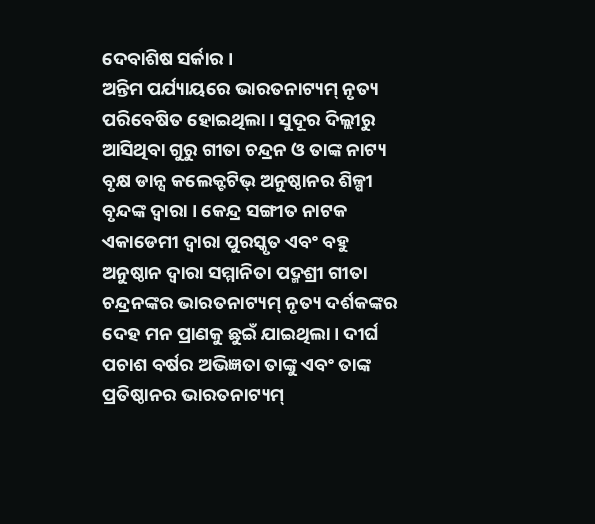ଦେବାଶିଷ ସର୍କାର ।
ଅନ୍ତିମ ପର୍ଯ୍ୟାୟରେ ଭାରତନାଟ୍ୟମ୍ ନୃତ୍ୟ ପରିବେଷିତ ହୋଇଥିଲା। ସୁଦୂର ଦିଲ୍ଲୀରୁ ଆସିଥିବା ଗୁରୁ ଗୀତା ଚନ୍ଦ୍ରନ ଓ ତାଙ୍କ ନାଟ୍ୟ ବୃକ୍ଷ ଡାନ୍ସ କଲେକ୍ଟଟିଭ୍ ଅନୁଷ୍ଠାନର ଶିଳ୍ପୀ ବୃନ୍ଦଙ୍କ ଦ୍ଵାରା । କେନ୍ଦ୍ର ସଙ୍ଗୀତ ନାଟକ ଏକାଡେମୀ ଦ୍ଵାରା ପୁରସ୍କୃତ ଏବଂ ବହୁ ଅନୁଷ୍ଠାନ ଦ୍ଵାରା ସମ୍ମାନିତା ପଦ୍ମଶ୍ରୀ ଗୀତା ଚନ୍ଦ୍ରନଙ୍କର ଭାରତନାଟ୍ୟମ୍ ନୃତ୍ୟ ଦର୍ଶକଙ୍କର ଦେହ ମନ ପ୍ରାଣକୁ ଛୁଇଁ ଯାଇଥିଲା। ଦୀର୍ଘ ପଚାଶ ବର୍ଷର ଅଭିଜ୍ଞତା ତାଙ୍କୁ ଏବଂ ତାଙ୍କ ପ୍ରତିଷ୍ଠାନର ଭାରତନାଟ୍ୟମ୍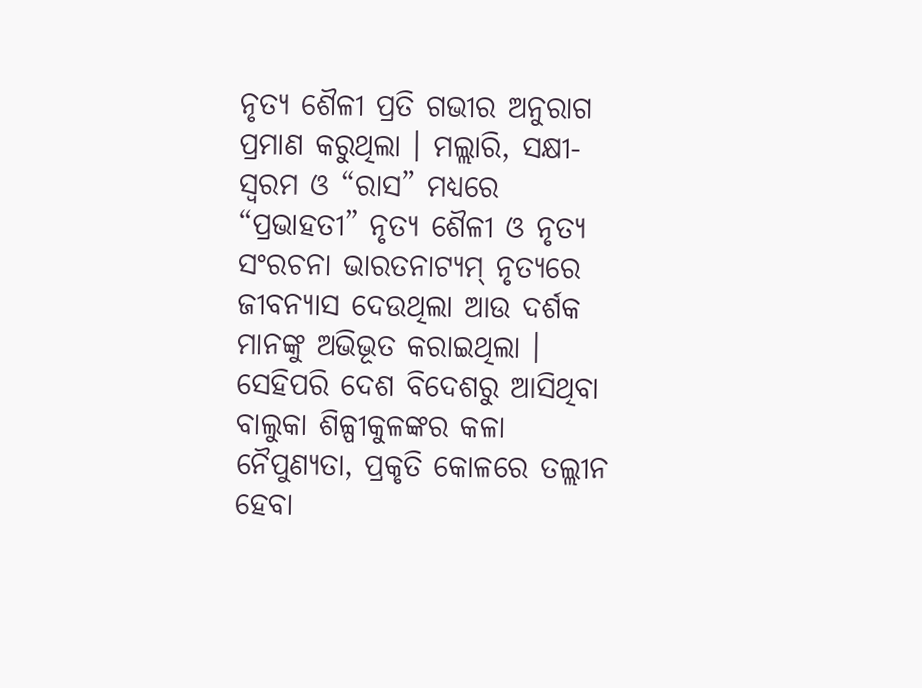ନୃତ୍ୟ ଶୈଳୀ ପ୍ରତି ଗଭୀର ଅନୁରାଗ ପ୍ରମାଣ କରୁଥିଲା । ମଲ୍ଲାରି, ସକ୍ଷୀ- ସ୍ୱରମ ଓ “ରାସ” ମଧ୍ୟରେ “ପ୍ରଭାହତୀ” ନୃତ୍ୟ ଶୈଳୀ ଓ ନୃତ୍ୟ ସଂରଚନା ଭାରତନାଟ୍ୟମ୍ ନୃତ୍ୟରେ ଜୀବନ୍ୟାସ ଦେଉଥିଲା ଆଉ ଦର୍ଶକ ମାନଙ୍କୁ ଅଭିଭୂତ କରାଇଥିଲା ।
ସେହିପରି ଦେଶ ବିଦେଶରୁ ଆସିଥିବା ବାଲୁକା ଶିଳ୍ପୀକୁଳଙ୍କର କଳା ନୈପୁଣ୍ୟତା, ପ୍ରକୃତି କୋଳରେ ତଲ୍ଲୀନ ହେବା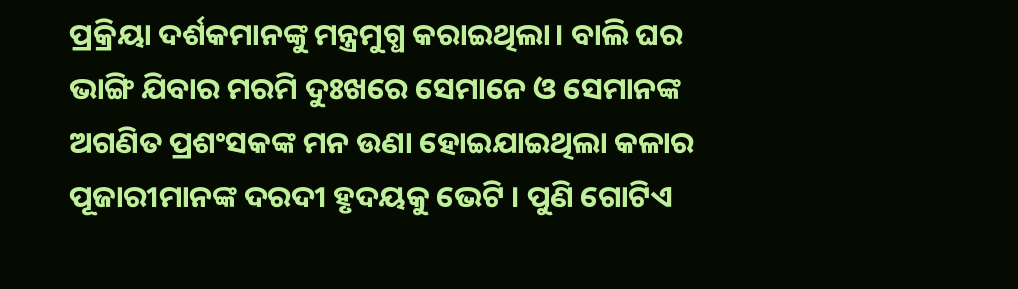ପ୍ରକ୍ରିୟା ଦର୍ଶକମାନଙ୍କୁ ମନ୍ତ୍ରମୁଗ୍ଧ କରାଇଥିଲା। ବାଲି ଘର ଭାଙ୍ଗି ଯିବାର ମରମି ଦୁଃଖରେ ସେମାନେ ଓ ସେମାନଙ୍କ ଅଗଣିତ ପ୍ରଶଂସକଙ୍କ ମନ ଉଣା ହୋଇଯାଇଥିଲା କଳାର ପୂଜାରୀମାନଙ୍କ ଦରଦୀ ହୃଦୟକୁ ଭେଟି । ପୁଣି ଗୋଟିଏ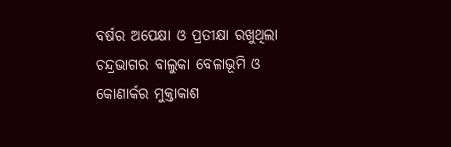ବର୍ଷର ଅପେକ୍ଷା ଓ ପ୍ରତୀକ୍ଷା ରଖୁଥିଲା ଚନ୍ଦ୍ରଭାଗର ବାଲୁକା ବେଳାଭୂମି ଓ କୋଣାର୍କର ମୁକ୍ତାକାଶ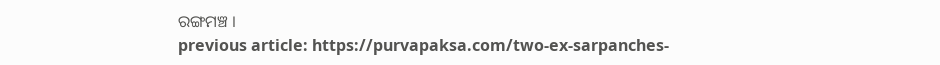ରଙ୍ଗମଞ୍ଚ ।
previous article: https://purvapaksa.com/two-ex-sarpanches-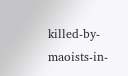killed-by-maoists-in-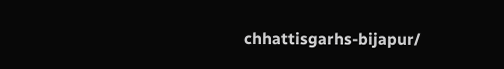chhattisgarhs-bijapur/